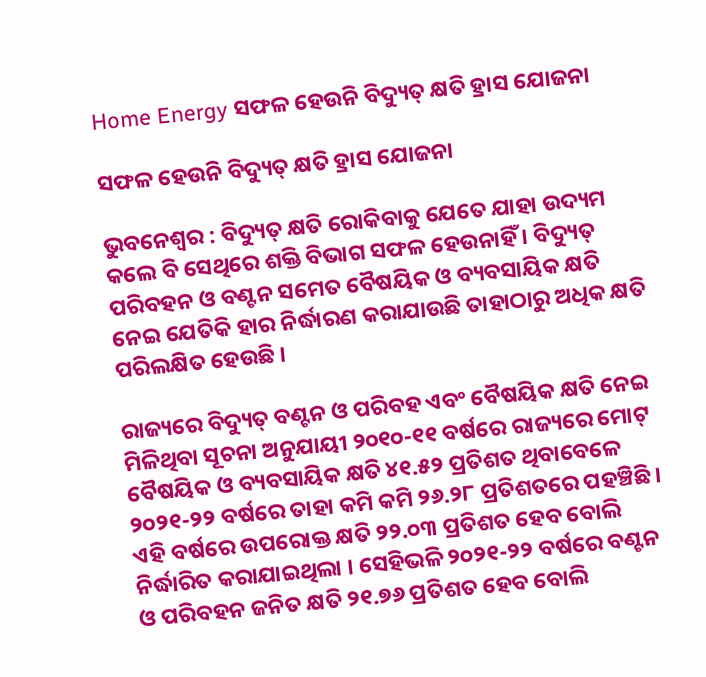Home Energy ସଫଳ ହେଉନି ବିଦ୍ୟୁତ୍‍ କ୍ଷତି ହ୍ରାସ ଯୋଜନା

ସଫଳ ହେଉନି ବିଦ୍ୟୁତ୍‍ କ୍ଷତି ହ୍ରାସ ଯୋଜନା

ଭୁବନେଶ୍ୱର : ବିଦ୍ୟୁତ୍‍ କ୍ଷତି ରୋକିବାକୁ ଯେତେ ଯାହା ଉଦ୍ୟମ କଲେ ବି ସେଥିରେ ଶକ୍ତି ବିଭାଗ ସଫଳ ହେଉନାହିଁ । ବିଦ୍ୟୁତ୍‍ ପରିବହନ ଓ ବଣ୍ଟନ ସମେତ ବୈଷୟିକ ଓ ବ୍ୟବସାୟିକ କ୍ଷତି ନେଇ ଯେତିକି ହାର ନିର୍ଦ୍ଧାରଣ କରାଯାଉଛି ତାହାଠାରୁ ଅଧିକ କ୍ଷତି ପରିଲକ୍ଷିତ ହେଉଛି ।

ରାଜ୍ୟରେ ବିଦ୍ୟୁତ୍‍ ବଣ୍ଟନ ଓ ପରିବହ ଏବଂ ବୈଷୟିକ କ୍ଷତି ନେଇ ମିଳିଥିବା ସୂଚନା ଅନୁଯାୟୀ ୨୦୧୦-୧୧ ବର୍ଷରେ ରାଜ୍ୟରେ ମୋଟ୍‍ ବୈଷୟିକ ଓ ବ୍ୟବସାୟିକ କ୍ଷତି ୪୧.୫୨ ପ୍ରତିଶତ ଥିବାବେଳେ ୨୦୨୧-୨୨ ବର୍ଷରେ ତାହା କମି କମି ୨୬.୨୮ ପ୍ରତିଶତରେ ପହଞ୍ଚିଛି । ଏହି ବର୍ଷରେ ଉପରୋକ୍ତ କ୍ଷତି ୨୨.୦୩ ପ୍ରତିଶତ ହେବ ବୋଲି ନିର୍ଦ୍ଧାରିତ କରାଯାଇଥିଲା । ସେହିଭଳି ୨୦୨୧-୨୨ ବର୍ଷରେ ବଣ୍ଟନ ଓ ପରିବହନ ଜନିତ କ୍ଷତି ୨୧.୭୬ ପ୍ରତିଶତ ହେବ ବୋଲି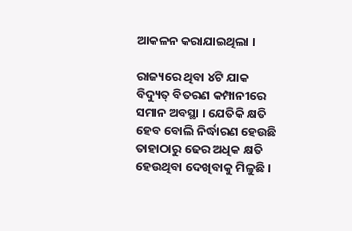ଆକଳନ କରାଯାଇଥିଲା ।

ରାଜ୍ୟରେ ଥିବା ୪ଟି ଯାକ ବିଦ୍ୟୁତ୍‍ ବିତରଣ କମ୍ପାନୀରେ ସମାନ ଅବସ୍ଥା । ଯେତିକି କ୍ଷତି ହେବ ବୋଲି ନିର୍ଦ୍ଧାରଣ ହେଉଛି ତାହାଠାରୁ ଢେର ଅଧିକ କ୍ଷତି ହେଉଥିବା ଦେଖିବାକୁ ମିଳୁଛି ।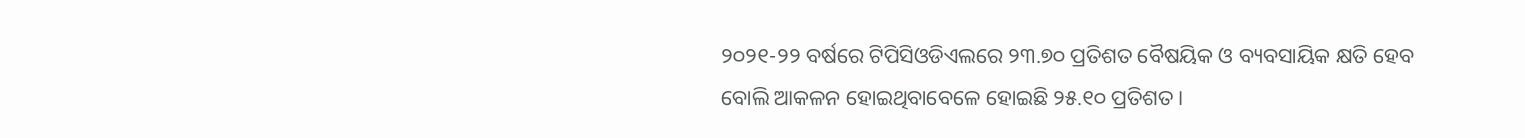୨୦୨୧-୨୨ ବର୍ଷରେ ଟିପିସିଓଡିଏଲରେ ୨୩.୭୦ ପ୍ରତିଶତ ବୈଷୟିକ ଓ ବ୍ୟବସାୟିକ କ୍ଷତି ହେବ ବୋଲି ଆକଳନ ହୋଇଥିବାବେଳେ ହୋଇଛି ୨୫.୧୦ ପ୍ରତିଶତ ।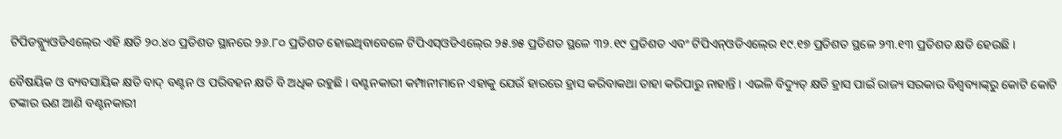ଟିପିଡବ୍ଲ୍ୟୁଓଡିଏଲ୍‍ରେ ଏହି କ୍ଷତି ୨୦.୪୦ ପ୍ରତିଶତ ସ୍ଥାନରେ ୨୬.୮୦ ପ୍ରତିଶତ ହୋଇଥିବାବେଳେ ଟିପିଏସ୍‍ଓଡିଏଲ୍‍ରେ ୨୫.୭୫ ପ୍ରତିଶତ ସ୍ଥଳେ ୩୨.୧୯ ପ୍ରତିଶତ ଏବଂ ଟିପିଏନ୍‍ଓଡିଏଲ୍‍ରେ ୧୯.୧୭ ପ୍ରତିଶତ ସ୍ଥଳେ ୨୩.୧୩ ପ୍ରତିଶତ କ୍ଷତି ହେଉଛି ।

ବୈଷୟିକ ଓ ବ୍ୟବସାୟିକ କ୍ଷତି ବାଦ୍‍ ବଣ୍ଟନ ଓ ପରିବହନ କ୍ଷତି ବି ଅଧିକ ରହୁଛି । ବଣ୍ଟନକାରୀ କମ୍ପାନୀମାନେ ଏହାକୁ ଯେଉଁ ହାରରେ ହ୍ରାସ କରିବାକଥା ତାହା କରିପାରୁ ନାହାନ୍ତି । ଏଭଳି ବିଦ୍ୟୁତ୍‍ କ୍ଷତି ହ୍ରାସ ପାଇଁ ରାଜ୍ୟ ସରକାର ବିଶ୍ୱବ୍ୟାଙ୍କ୍‍ରୁ କୋଟି କୋଟି ଟଙ୍କାର ଋଣ ଆଣି ବଣ୍ଟନକାରୀ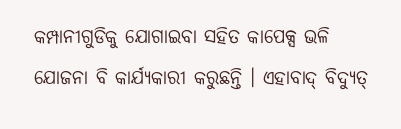କମ୍ପାନୀଗୁଡିକୁ ଯୋଗାଇବା ସହିତ କାପେକ୍ସ ଭଳି ଯୋଜନା ବି କାର୍ଯ୍ୟକାରୀ କରୁଛନ୍ତି । ଏହାବାଦ୍‍ ବିଦ୍ୟୁତ୍‍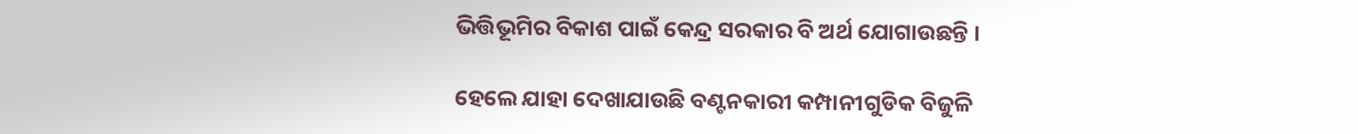ଭିତ୍ତିଭୂମିର ବିକାଶ ପାଇଁ କେନ୍ଦ୍ର ସରକାର ବି ଅର୍ଥ ଯୋଗାଉଛନ୍ତି ।

ହେଲେ ଯାହା ଦେଖାଯାଉଛି ବଣ୍ଟନକାରୀ କମ୍ପାନୀଗୁଡିକ ବିଜୁଳି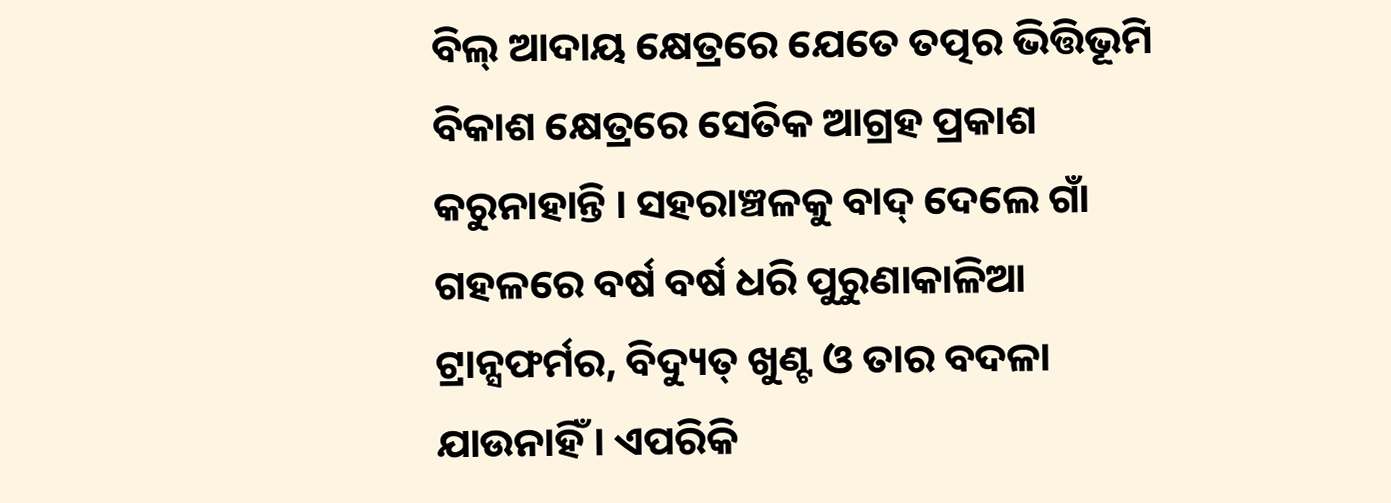ବିଲ୍‍ ଆଦାୟ କ୍ଷେତ୍ରରେ ଯେତେ ତତ୍ପର ଭିତ୍ତିଭୂମି ବିକାଶ କ୍ଷେତ୍ରରେ ସେତିକ ଆଗ୍ରହ ପ୍ରକାଶ କରୁନାହାନ୍ତି । ସହରାଞ୍ଚଳକୁ ବାଦ୍‍ ଦେଲେ ଗାଁ ଗହଳରେ ବର୍ଷ ବର୍ଷ ଧରି ପୁରୁଣାକାଳିଆ ଟ୍ରାନ୍ସଫର୍ମର, ବିଦ୍ୟୁତ୍‍ ଖୁଣ୍ଟ ଓ ତାର ବଦଳା ଯାଉନାହିଁ । ଏପରିକି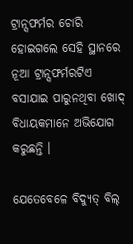ଟ୍ରାନ୍ସଫର୍ମର ଚୋରି ହୋଇଗଲେ ସେହି ସ୍ଥାନରେ ନୂଆ ଟ୍ରାନ୍ସଫର୍ମରଟିଏ ବସାଯାଇ ପାରୁନଥିବା ଖୋଦ୍‍ ବିଧାୟକମାନେ ଅଭିଯୋଗ କରୁଛନ୍ତି ।

ଯେତେବେଳେ ବିଦ୍ୟୁତ୍‍ ବିଲ୍‍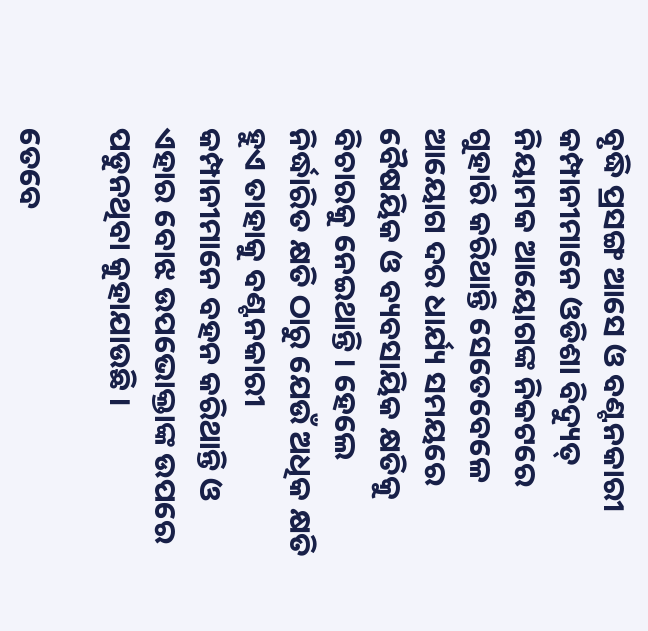ବୃଦ୍ଧି ପ୍ରସଙ୍ଗ ଆସେ ଓ ବଣ୍ଟନକାରୀ କମ୍ପାନୀମାନେ ଓଡିଶା ବିଦ୍ୟୁତ୍‍ ନିୟାମକ ଆୟୋଗଙ୍କ ନିକଟରେ ଗୁହାରି କରିଥାନ୍ତି ସେତେବେଳେ ଆୟୋଗ ଦର ଧାର୍ଯ୍ୟ ସମୟରେ ବୈଷୟିକ ଓ ବ୍ୟବସାୟିକ କ୍ଷତିକୁ ବିଚାରକୁ ନେଇଥାନ୍ତି । ହେଲେ ନିର୍ଦ୍ଧାରିତ କ୍ଷତି ଠାରୁ ଯେଉଁ ଅଧିକ କ୍ଷତି ହୁଏ ତାହାକୁ ବଣ୍ଟନକାରୀ କମ୍ପାନୀମାନେ ବହନ କରିଥାନ୍ତି ଓ ଏହାର ବୋଝ ଉପଭୋକ୍ତାଙ୍କ ଉପରେ ପଡୁନଥିବା କୁହାଯାଉଛି ।

ତେବେ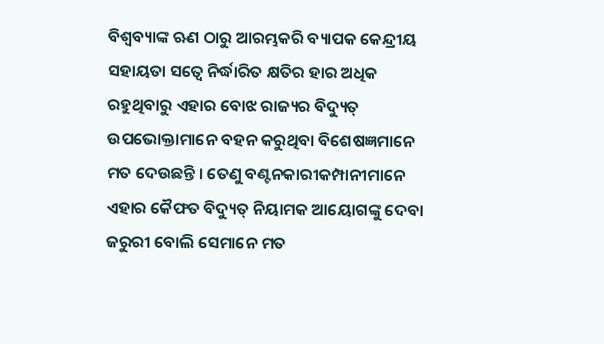ବିଶ୍ୱବ୍ୟାଙ୍କ ଋଣ ଠାରୁ ଆରମ୍ଭକରି ବ୍ୟାପକ କେନ୍ଦ୍ରୀୟ ସହାୟତା ସତ୍ୱେ ନିର୍ଦ୍ଧାରିତ କ୍ଷତିର ହାର ଅଧିକ ରହୁଥିବାରୁ ଏହାର ବୋଝ ରାଜ୍ୟର ବିଦ୍ୟୁତ୍‍ ଉପଭୋକ୍ତାମାନେ ବହନ କରୁଥିବା ବିଶେଷଜ୍ଞମାନେ ମତ ଦେଉଛନ୍ତି । ତେଣୁ ବଣ୍ଟନକାରୀକମ୍ପାନୀମାନେ ଏହାର କୈଫତ ବିଦ୍ୟୁତ୍‍ ନିୟାମକ ଆୟୋଗଙ୍କୁ ଦେବା ଜରୁରୀ ବୋଲି ସେମାନେ ମତ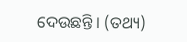ଦେଉଛନ୍ତି । (ତଥ୍ୟ)